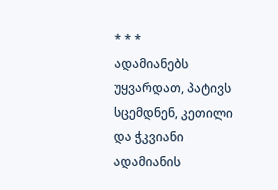* * *
ადამიანებს უყვარდათ, პატივს სცემდნენ, კეთილი და ჭკვიანი ადამიანის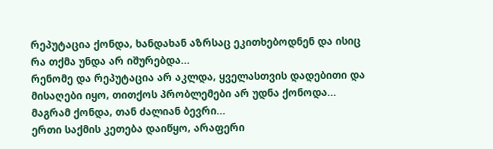რეპუტაცია ქონდა, ხანდახან აზრსაც ეკითხებოდნენ და ისიც რა თქმა უნდა არ იშურებდა...
რენომე და რეპუტაცია არ აკლდა, ყველასთვის დადებითი და მისაღები იყო, თითქოს პრობლემები არ უდნა ქონოდა... მაგრამ ქონდა, თან ძალიან ბევრი...
ერთი საქმის კეთება დაიწყო, არაფერი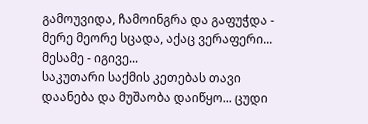გამოუვიდა, ჩამოინგრა და გაფუჭდა - მერე მეორე სცადა, აქაც ვერაფერი... მესამე - იგივე...
საკუთარი საქმის კეთებას თავი დაანება და მუშაობა დაიწყო... ცუდი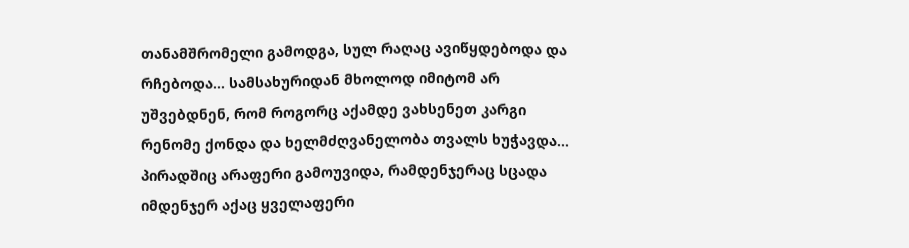თანამშრომელი გამოდგა, სულ რაღაც ავიწყდებოდა და რჩებოდა... სამსახურიდან მხოლოდ იმიტომ არ უშვებდნენ, რომ როგორც აქამდე ვახსენეთ კარგი რენომე ქონდა და ხელმძღვანელობა თვალს ხუჭავდა...
პირადშიც არაფერი გამოუვიდა, რამდენჯერაც სცადა იმდენჯერ აქაც ყველაფერი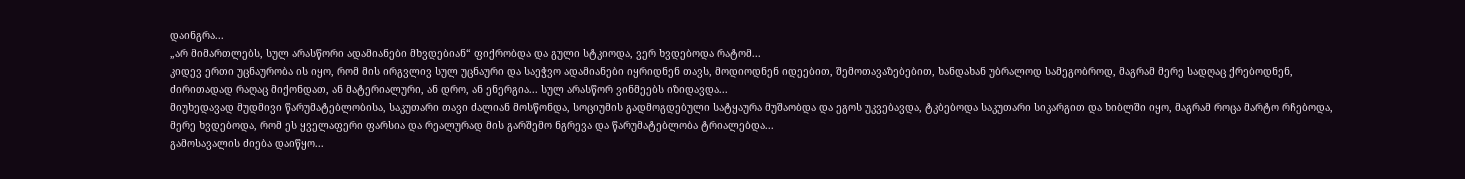დაინგრა...
„არ მიმართლებს, სულ არასწორი ადამიანები მხვდებიან“ ფიქრობდა და გული სტკიოდა, ვერ ხვდებოდა რატომ...
კიდევ ერთი უცნაურობა ის იყო, რომ მის ირგვლივ სულ უცნაური და საეჭვო ადამიანები იყრიდნენ თავს, მოდიოდნენ იდეებით, შემოთავაზებებით, ხანდახან უბრალოდ სამეგობროდ, მაგრამ მერე სადღაც ქრებოდნენ, ძირითადად რაღაც მიქონდათ, ან მატერიალური, ან დრო, ან ენერგია... სულ არასწორ ვინმეებს იზიდავდა...
მიუხედავად მუდმივი წარუმატებლობისა, საკუთარი თავი ძალიან მოსწონდა, სოციუმის გადმოგდებული სატყაურა მუშაობდა და ეგოს უკვებავდა, ტკბებოდა საკუთარი სიკარგით და ხიბლში იყო, მაგრამ როცა მარტო რჩებოდა, მერე ხვდებოდა, რომ ეს ყველაფერი ფარსია და რეალურად მის გარშემო ნგრევა და წარუმატებლობა ტრიალებდა...
გამოსავალის ძიება დაიწყო...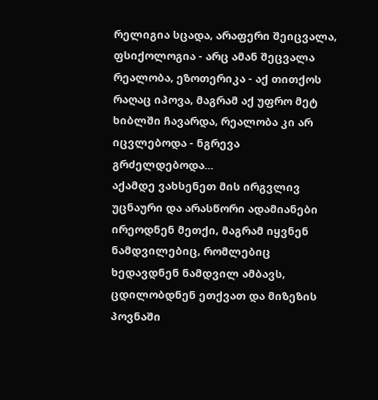რელიგია სცადა, არაფერი შეიცვალა, ფსიქოლოგია - არც ამან შეცვალა რეალობა, ეზოთერიკა - აქ თითქოს რაღაც იპოვა, მაგრამ აქ უფრო მეტ ხიბლში ჩავარდა, რეალობა კი არ იცვლებოდა - ნგრევა გრძელდებოდა...
აქამდე ვახსენეთ მის ირგვლივ უცნაური და არასწორი ადამიანები ირეოდნენ მეთქი, მაგრამ იყვნენ ნამდვილებიც, რომლებიც ხედავდნენ ნამდვილ ამბავს, ცდილობდნენ ეთქვათ და მიზეზის პოვნაში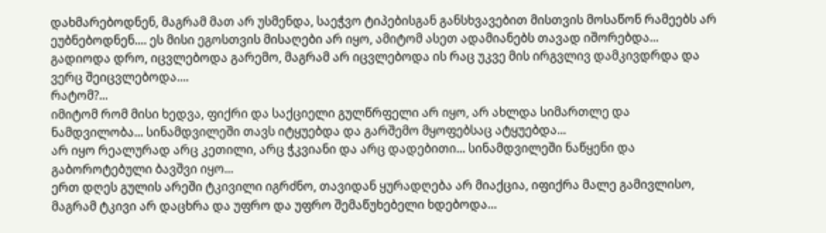დახმარებოდნენ, მაგრამ მათ არ უსმენდა, საეჭვო ტიპებისგან განსხვავებით მისთვის მოსაწონ რამეებს არ ეუბნებოდნენ.... ეს მისი ეგოსთვის მისაღები არ იყო, ამიტომ ასეთ ადამიანებს თავად იშორებდა...
გადიოდა დრო, იცვლებოდა გარემო, მაგრამ არ იცვლებოდა ის რაც უკვე მის ირგვლივ დამკივდრდა და ვერც შეიცვლებოდა....
რატომ?...
იმიტომ რომ მისი ხედვა, ფიქრი და საქციელი გულწრფელი არ იყო, არ ახლდა სიმართლე და ნამდვილობა... სინამდვილეში თავს იტყუებდა და გარშემო მყოფებსაც ატყუებდა...
არ იყო რეალურად არც კეთილი, არც ჭკვიანი და არც დადებითი... სინამდვილეში ნაწყენი და გაბოროტებული ბავშვი იყო...
ერთ დღეს გულის არეში ტკივილი იგრძნო, თავიდან ყურადღება არ მიაქცია, იფიქრა მალე გამივლისო, მაგრამ ტკივი არ დაცხრა და უფრო და უფრო შემაწუხებელი ხდებოდა…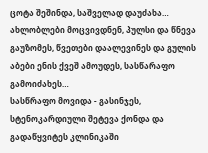ცოტა შეშინდა, საშველად დაუძახა… ახლობლები მოცვივდნენ, პულსი და წნევა გაუზომეს, წვეთები დაალევინეს და გულის აბები ენის ქვეშ ამოუდეს, სასწარაფო გამოიძახეს…
სასწრაფო მოვიდა - გასინჯეს, სტენოკარდიული შეტევა ქონდა და გადაწყვიტეს კლინიკაში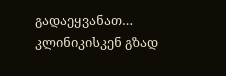გადაეყვანათ…
კლინიკისკენ გზად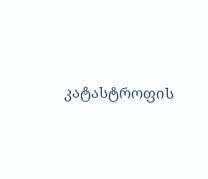კატასტროფის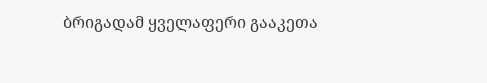ბრიგადამ ყველაფერი გააკეთა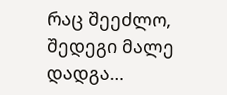რაც შეეძლო, შედეგი მალე დადგა…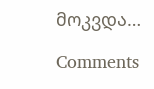მოკვდა…

Comments